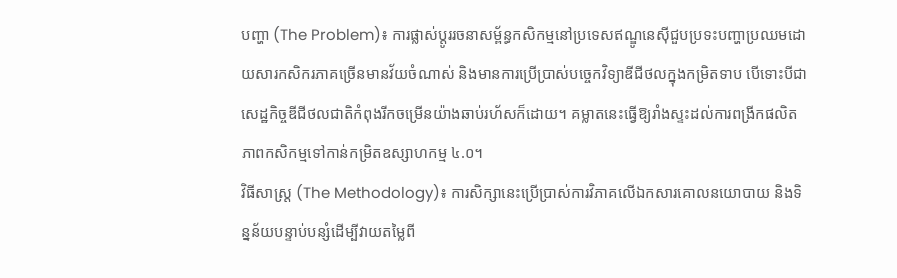បញ្ហា (The Problem)៖ ការផ្លាស់ប្តូររចនាសម្ព័ន្ធកសិកម្មនៅប្រទេសឥណ្ឌូនេស៊ីជួបប្រទះបញ្ហាប្រឈមដោយសារកសិករភាគច្រើនមានវ័យចំណាស់ និងមានការប្រើប្រាស់បច្ចេកវិទ្យាឌីជីថលក្នុងកម្រិតទាប បើទោះបីជាសេដ្ឋកិច្ចឌីជីថលជាតិកំពុងរីកចម្រើនយ៉ាងឆាប់រហ័សក៏ដោយ។ គម្លាតនេះធ្វើឱ្យរាំងស្ទះដល់ការពង្រីកផលិតភាពកសិកម្មទៅកាន់កម្រិតឧស្សាហកម្ម ៤.០។
វិធីសាស្ត្រ (The Methodology)៖ ការសិក្សានេះប្រើប្រាស់ការវិភាគលើឯកសារគោលនយោបាយ និងទិន្នន័យបន្ទាប់បន្សំដើម្បីវាយតម្លៃពី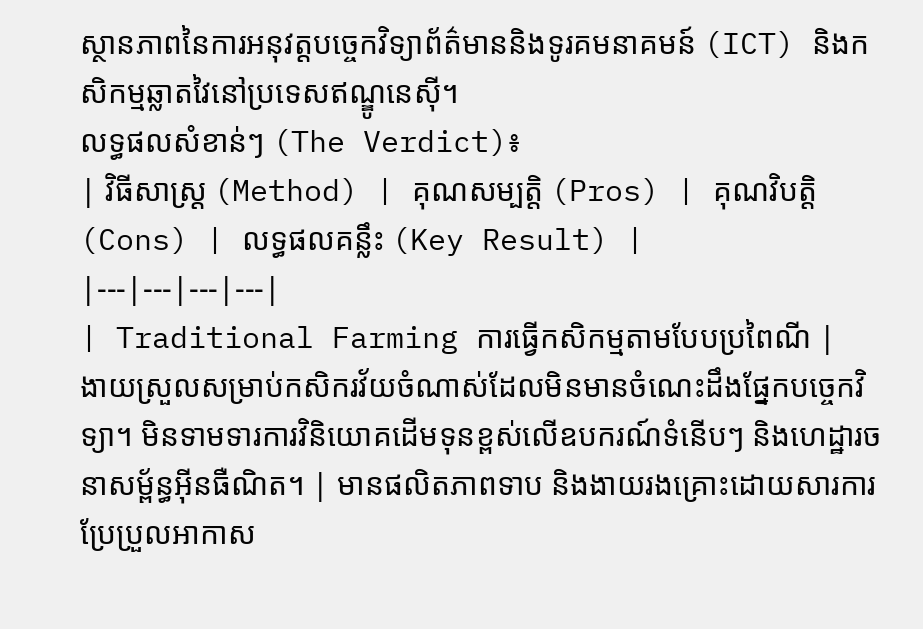ស្ថានភាពនៃការអនុវត្តបច្ចេកវិទ្យាព័ត៌មាននិងទូរគមនាគមន៍ (ICT) និងកសិកម្មឆ្លាតវៃនៅប្រទេសឥណ្ឌូនេស៊ី។
លទ្ធផលសំខាន់ៗ (The Verdict)៖
| វិធីសាស្ត្រ (Method) | គុណសម្បត្តិ (Pros) | គុណវិបត្តិ (Cons) | លទ្ធផលគន្លឹះ (Key Result) |
|---|---|---|---|
| Traditional Farming ការធ្វើកសិកម្មតាមបែបប្រពៃណី |
ងាយស្រួលសម្រាប់កសិករវ័យចំណាស់ដែលមិនមានចំណេះដឹងផ្នែកបច្ចេកវិទ្យា។ មិនទាមទារការវិនិយោគដើមទុនខ្ពស់លើឧបករណ៍ទំនើបៗ និងហេដ្ឋារចនាសម្ព័ន្ធអ៊ីនធឺណិត។ | មានផលិតភាពទាប និងងាយរងគ្រោះដោយសារការប្រែប្រួលអាកាស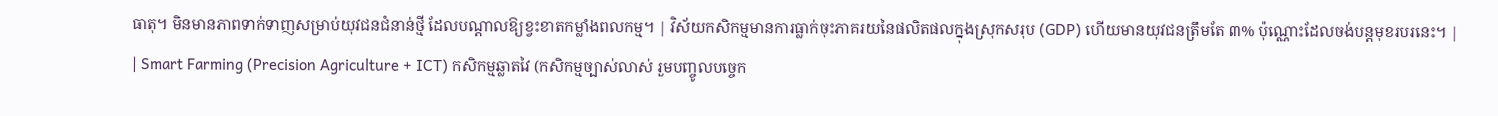ធាតុ។ មិនមានភាពទាក់ទាញសម្រាប់យុវជនជំនាន់ថ្មី ដែលបណ្តាលឱ្យខ្វះខាតកម្លាំងពលកម្ម។ | វិស័យកសិកម្មមានការធ្លាក់ចុះភាគរយនៃផលិតផលក្នុងស្រុកសរុប (GDP) ហើយមានយុវជនត្រឹមតែ ៣% ប៉ុណ្ណោះដែលចង់បន្តមុខរបរនេះ។ |
| Smart Farming (Precision Agriculture + ICT) កសិកម្មឆ្លាតវៃ (កសិកម្មច្បាស់លាស់ រួមបញ្ចូលបច្ចេក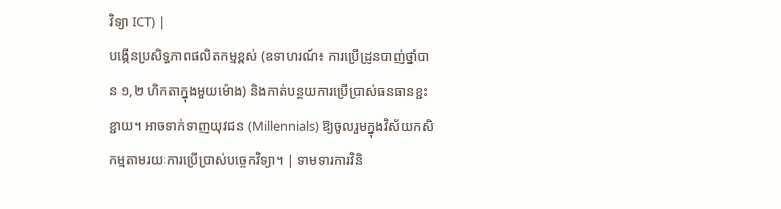វិទ្យា ICT) |
បង្កើនប្រសិទ្ធភាពផលិតកម្មខ្ពស់ (ឧទាហរណ៍៖ ការប្រើដ្រូនបាញ់ថ្នាំបាន ១,២ ហិកតាក្នុងមួយម៉ោង) និងកាត់បន្ថយការប្រើប្រាស់ធនធានខ្ជះខ្ជាយ។ អាចទាក់ទាញយុវជន (Millennials) ឱ្យចូលរួមក្នុងវិស័យកសិកម្មតាមរយៈការប្រើប្រាស់បច្ចេកវិទ្យា។ | ទាមទារការវិនិ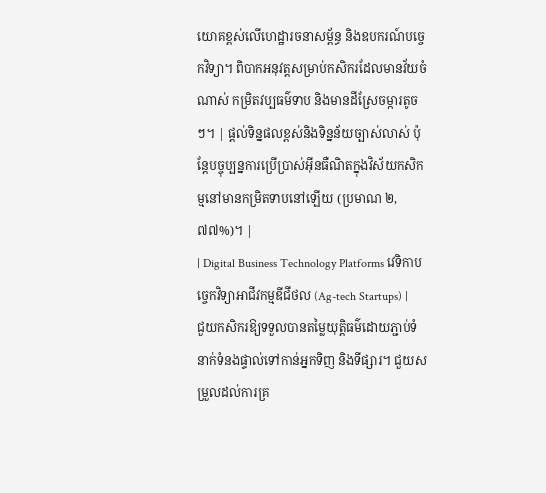យោគខ្ពស់លើហេដ្ឋារចនាសម្ព័ន្ធ និងឧបករណ៍បច្ចេកវិទ្យា។ ពិបាកអនុវត្តសម្រាប់កសិករដែលមានវ័យចំណាស់ កម្រិតវប្បធម៌ទាប និងមានដីស្រែចម្ការតូចៗ។ | ផ្តល់ទិន្នផលខ្ពស់និងទិន្នន័យច្បាស់លាស់ ប៉ុន្តែបច្ចុប្បន្នការប្រើប្រាស់អ៊ីនធឺណិតក្នុងវិស័យកសិកម្មនៅមានកម្រិតទាបនៅឡើយ (ប្រមាណ ២,៧៧%)។ |
| Digital Business Technology Platforms វេទិកាបច្ចេកវិទ្យាអាជីវកម្មឌីជីថល (Ag-tech Startups) |
ជួយកសិករឱ្យទទួលបានតម្លៃយុត្តិធម៌ដោយភ្ជាប់ទំនាក់ទំនងផ្ទាល់ទៅកាន់អ្នកទិញ និងទីផ្សារ។ ជួយសម្រួលដល់ការគ្រ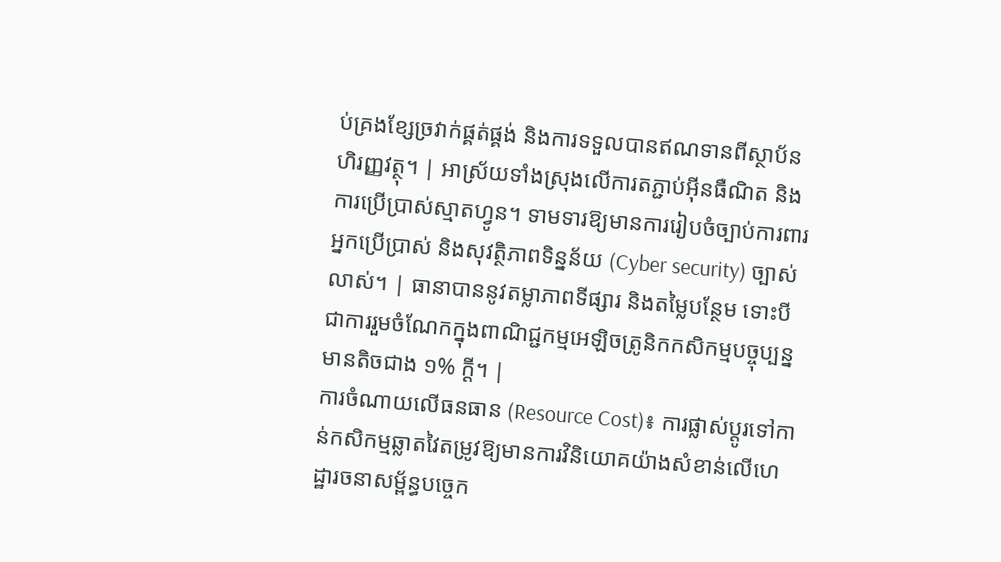ប់គ្រងខ្សែច្រវាក់ផ្គត់ផ្គង់ និងការទទួលបានឥណទានពីស្ថាប័នហិរញ្ញវត្ថុ។ | អាស្រ័យទាំងស្រុងលើការតភ្ជាប់អ៊ីនធឺណិត និងការប្រើប្រាស់ស្មាតហ្វូន។ ទាមទារឱ្យមានការរៀបចំច្បាប់ការពារអ្នកប្រើប្រាស់ និងសុវត្ថិភាពទិន្នន័យ (Cyber security) ច្បាស់លាស់។ | ធានាបាននូវតម្លាភាពទីផ្សារ និងតម្លៃបន្ថែម ទោះបីជាការរួមចំណែកក្នុងពាណិជ្ជកម្មអេឡិចត្រូនិកកសិកម្មបច្ចុប្បន្នមានតិចជាង ១% ក្តី។ |
ការចំណាយលើធនធាន (Resource Cost)៖ ការផ្លាស់ប្តូរទៅកាន់កសិកម្មឆ្លាតវៃតម្រូវឱ្យមានការវិនិយោគយ៉ាងសំខាន់លើហេដ្ឋារចនាសម្ព័ន្ធបច្ចេក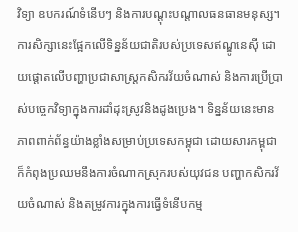វិទ្យា ឧបករណ៍ទំនើបៗ និងការបណ្តុះបណ្តាលធនធានមនុស្ស។
ការសិក្សានេះផ្អែកលើទិន្នន័យជាតិរបស់ប្រទេសឥណ្ឌូនេស៊ី ដោយផ្តោតលើបញ្ហាប្រជាសាស្ត្រកសិករវ័យចំណាស់ និងការប្រើប្រាស់បច្ចេកវិទ្យាក្នុងការដាំដុះស្រូវនិងដូងប្រេង។ ទិន្នន័យនេះមានភាពពាក់ព័ន្ធយ៉ាងខ្លាំងសម្រាប់ប្រទេសកម្ពុជា ដោយសារកម្ពុជាក៏កំពុងប្រឈមនឹងការចំណាកស្រុករបស់យុវជន បញ្ហាកសិករវ័យចំណាស់ និងតម្រូវការក្នុងការធ្វើទំនើបកម្ម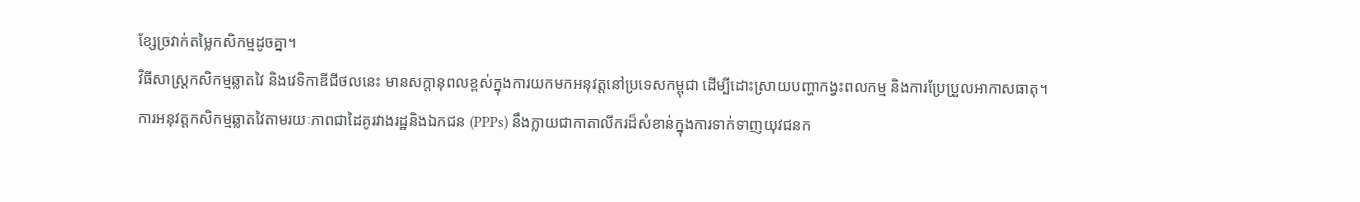ខ្សែច្រវាក់តម្លៃកសិកម្មដូចគ្នា។
វិធីសាស្ត្រកសិកម្មឆ្លាតវៃ និងវេទិកាឌីជីថលនេះ មានសក្តានុពលខ្ពស់ក្នុងការយកមកអនុវត្តនៅប្រទេសកម្ពុជា ដើម្បីដោះស្រាយបញ្ហាកង្វះពលកម្ម និងការប្រែប្រួលអាកាសធាតុ។
ការអនុវត្តកសិកម្មឆ្លាតវៃតាមរយៈភាពជាដៃគូរវាងរដ្ឋនិងឯកជន (PPPs) នឹងក្លាយជាកាតាលីករដ៏សំខាន់ក្នុងការទាក់ទាញយុវជនក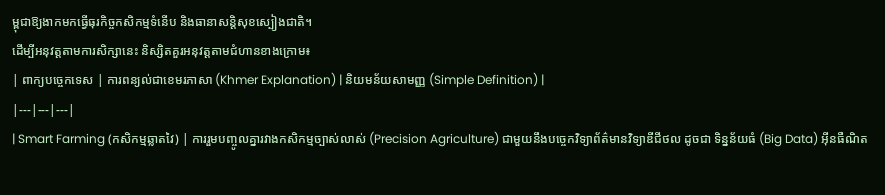ម្ពុជាឱ្យងាកមកធ្វើធុរកិច្ចកសិកម្មទំនើប និងធានាសន្តិសុខស្បៀងជាតិ។
ដើម្បីអនុវត្តតាមការសិក្សានេះ និស្សិតគួរអនុវត្តតាមជំហានខាងក្រោម៖
| ពាក្យបច្ចេកទេស | ការពន្យល់ជាខេមរភាសា (Khmer Explanation) | និយមន័យសាមញ្ញ (Simple Definition) |
|---|---|---|
| Smart Farming (កសិកម្មឆ្លាតវៃ) | ការរួមបញ្ចូលគ្នារវាងកសិកម្មច្បាស់លាស់ (Precision Agriculture) ជាមួយនឹងបច្ចេកវិទ្យាព័ត៌មានវិទ្យាឌីជីថល ដូចជា ទិន្នន័យធំ (Big Data) អ៊ីនធឺណិត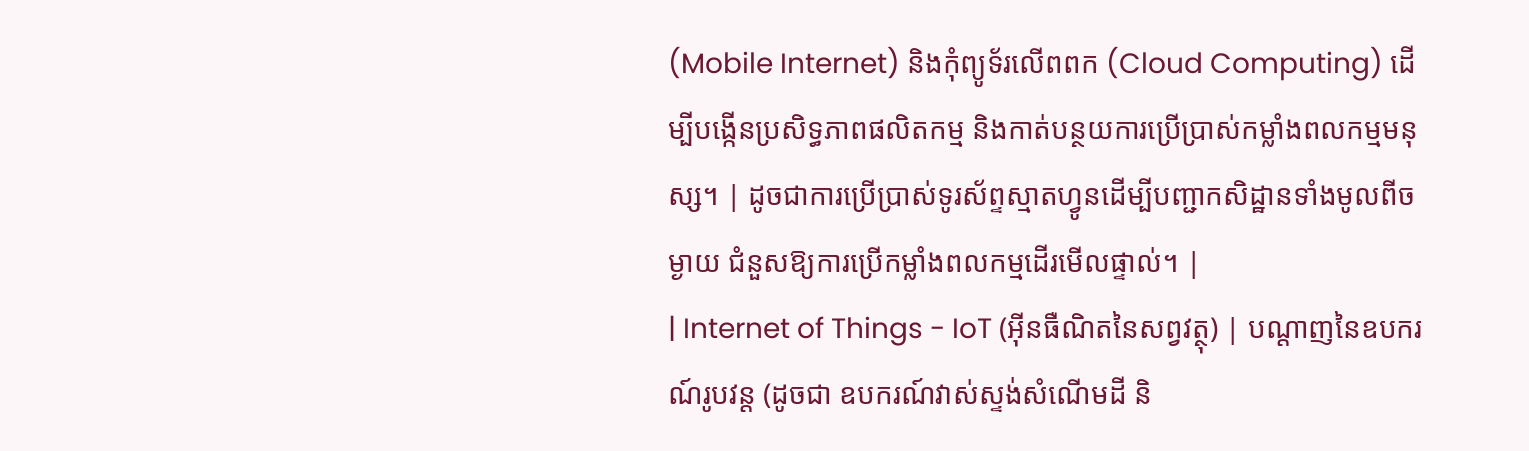(Mobile Internet) និងកុំព្យូទ័រលើពពក (Cloud Computing) ដើម្បីបង្កើនប្រសិទ្ធភាពផលិតកម្ម និងកាត់បន្ថយការប្រើប្រាស់កម្លាំងពលកម្មមនុស្ស។ | ដូចជាការប្រើប្រាស់ទូរស័ព្ទស្មាតហ្វូនដើម្បីបញ្ជាកសិដ្ឋានទាំងមូលពីចម្ងាយ ជំនួសឱ្យការប្រើកម្លាំងពលកម្មដើរមើលផ្ទាល់។ |
| Internet of Things - IoT (អ៊ីនធឺណិតនៃសព្វវត្ថុ) | បណ្តាញនៃឧបករណ៍រូបវន្ត (ដូចជា ឧបករណ៍វាស់ស្ទង់សំណើមដី និ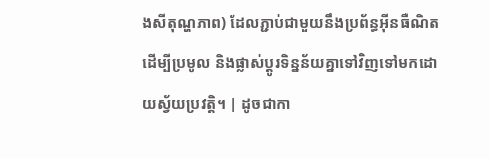ងសីតុណ្ហភាព) ដែលភ្ជាប់ជាមួយនឹងប្រព័ន្ធអ៊ីនធឺណិត ដើម្បីប្រមូល និងផ្លាស់ប្តូរទិន្នន័យគ្នាទៅវិញទៅមកដោយស្វ័យប្រវត្តិ។ | ដូចជាកា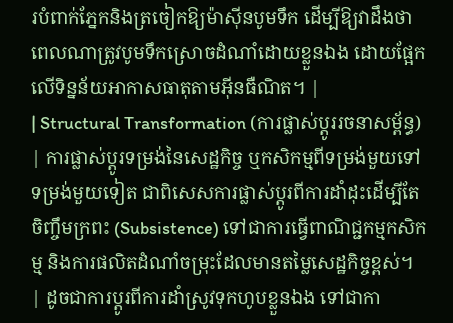របំពាក់ភ្នែកនិងត្រចៀកឱ្យម៉ាស៊ីនបូមទឹក ដើម្បីឱ្យវាដឹងថាពេលណាត្រូវបូមទឹកស្រោចដំណាំដោយខ្លួនឯង ដោយផ្អែកលើទិន្នន័យអាកាសធាតុតាមអ៊ីនធឺណិត។ |
| Structural Transformation (ការផ្លាស់ប្តូររចនាសម្ព័ន្ធ) | ការផ្លាស់ប្តូរទម្រង់នៃសេដ្ឋកិច្ច ឬកសិកម្មពីទម្រង់មួយទៅទម្រង់មួយទៀត ជាពិសេសការផ្លាស់ប្តូរពីការដាំដុះដើម្បីតែចិញ្ចឹមក្រពះ (Subsistence) ទៅជាការធ្វើពាណិជ្ជកម្មកសិកម្ម និងការផលិតដំណាំចម្រុះដែលមានតម្លៃសេដ្ឋកិច្ចខ្ពស់។ | ដូចជាការប្តូរពីការដាំស្រូវទុកហូបខ្លួនឯង ទៅជាកា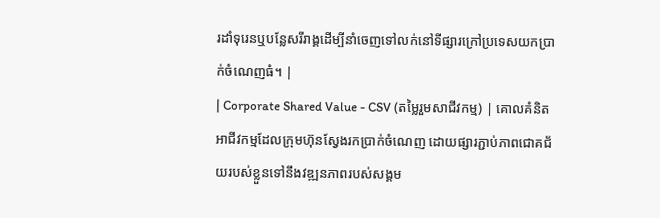រដាំទុរេនឬបន្លែសរីរាង្គដើម្បីនាំចេញទៅលក់នៅទីផ្សារក្រៅប្រទេសយកប្រាក់ចំណេញធំ។ |
| Corporate Shared Value - CSV (តម្លៃរួមសាជីវកម្ម) | គោលគំនិតអាជីវកម្មដែលក្រុមហ៊ុនស្វែងរកប្រាក់ចំណេញ ដោយផ្សារភ្ជាប់ភាពជោគជ័យរបស់ខ្លួនទៅនឹងវឌ្ឍនភាពរបស់សង្គម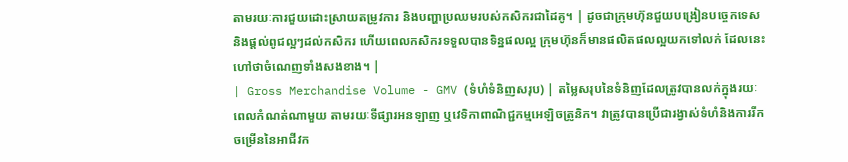តាមរយៈការជួយដោះស្រាយតម្រូវការ និងបញ្ហាប្រឈមរបស់កសិករជាដៃគូ។ | ដូចជាក្រុមហ៊ុនជួយបង្រៀនបច្ចេកទេសនិងផ្តល់ពូជល្អៗដល់កសិករ ហើយពេលកសិករទទួលបានទិន្នផលល្អ ក្រុមហ៊ុនក៏មានផលិតផលល្អយកទៅលក់ ដែលនេះហៅថាចំណេញទាំងសងខាង។ |
| Gross Merchandise Volume - GMV (ទំហំទំនិញសរុប) | តម្លៃសរុបនៃទំនិញដែលត្រូវបានលក់ក្នុងរយៈពេលកំណត់ណាមួយ តាមរយៈទីផ្សារអនឡាញ ឬវេទិកាពាណិជ្ជកម្មអេឡិចត្រូនិក។ វាត្រូវបានប្រើជារង្វាស់ទំហំនិងការរីកចម្រើននៃអាជីវក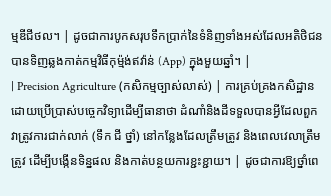ម្មឌីជីថល។ | ដូចជាការបូកសរុបទឹកប្រាក់នៃទំនិញទាំងអស់ដែលអតិថិជនបានទិញឆ្លងកាត់កម្មវិធីកុម្ម៉ង់ឥវ៉ាន់ (App) ក្នុងមួយឆ្នាំ។ |
| Precision Agriculture (កសិកម្មច្បាស់លាស់) | ការគ្រប់គ្រងកសិដ្ឋានដោយប្រើប្រាស់បច្ចេកវិទ្យាដើម្បីធានាថា ដំណាំនិងដីទទួលបានអ្វីដែលពួកវាត្រូវការជាក់លាក់ (ទឹក ជី ថ្នាំ) នៅកន្លែងដែលត្រឹមត្រូវ និងពេលវេលាត្រឹមត្រូវ ដើម្បីបង្កើនទិន្នផល និងកាត់បន្ថយការខ្ជះខ្ជាយ។ | ដូចជាការឱ្យថ្នាំពេ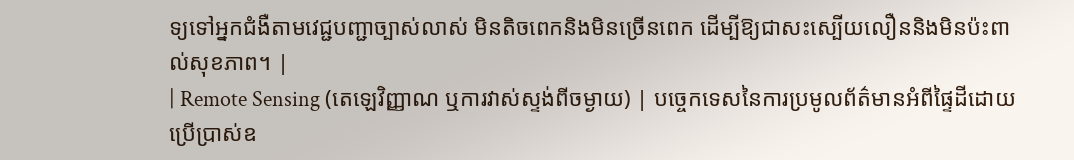ទ្យទៅអ្នកជំងឺតាមវេជ្ជបញ្ជាច្បាស់លាស់ មិនតិចពេកនិងមិនច្រើនពេក ដើម្បីឱ្យជាសះស្បើយលឿននិងមិនប៉ះពាល់សុខភាព។ |
| Remote Sensing (តេឡេវិញ្ញាណ ឬការវាស់ស្ទង់ពីចម្ងាយ) | បច្ចេកទេសនៃការប្រមូលព័ត៌មានអំពីផ្ទៃដីដោយប្រើប្រាស់ឧ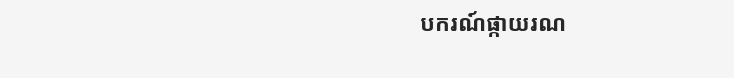បករណ៍ផ្កាយរណ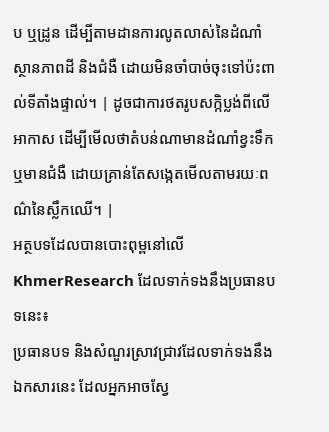ប ឬដ្រូន ដើម្បីតាមដានការលូតលាស់នៃដំណាំ ស្ថានភាពដី និងជំងឺ ដោយមិនចាំបាច់ចុះទៅប៉ះពាល់ទីតាំងផ្ទាល់។ | ដូចជាការថតរូបសក្កិប្លង់ពីលើអាកាស ដើម្បីមើលថាតំបន់ណាមានដំណាំខ្វះទឹក ឬមានជំងឺ ដោយគ្រាន់តែសង្កេតមើលតាមរយៈពណ៌នៃស្លឹកឈើ។ |
អត្ថបទដែលបានបោះពុម្ពនៅលើ KhmerResearch ដែលទាក់ទងនឹងប្រធានបទនេះ៖
ប្រធានបទ និងសំណួរស្រាវជ្រាវដែលទាក់ទងនឹងឯកសារនេះ ដែលអ្នកអាចស្វែ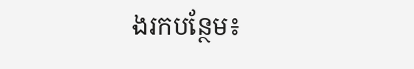ងរកបន្ថែម៖